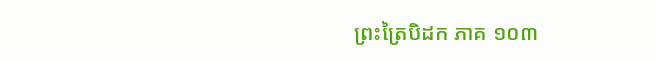ព្រះត្រៃបិដក ភាគ ១០៣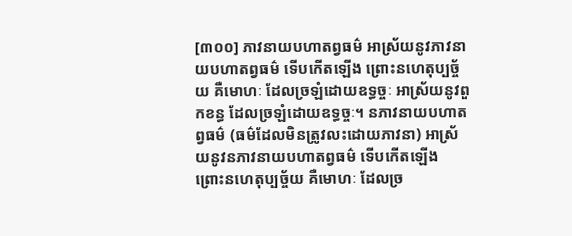[៣០០] ភាវនាយបហាតព្វធម៌ អាស្រ័យនូវភាវនាយបហាតព្វធម៌ ទើបកើតឡើង ព្រោះនហេតុប្បច្ច័យ គឺមោហៈ ដែលច្រឡំដោយឧទ្ធច្ចៈ អាស្រ័យនូវពួកខន្ធ ដែលច្រឡំដោយឧទ្ធច្ចៈ។ នភាវនាយបហាតព្វធម៌ (ធម៌ដែលមិនត្រូវលះដោយភាវនា) អាស្រ័យនូវនភាវនាយបហាតព្វធម៌ ទើបកើតឡើង ព្រោះនហេតុប្បច្ច័យ គឺមោហៈ ដែលច្រ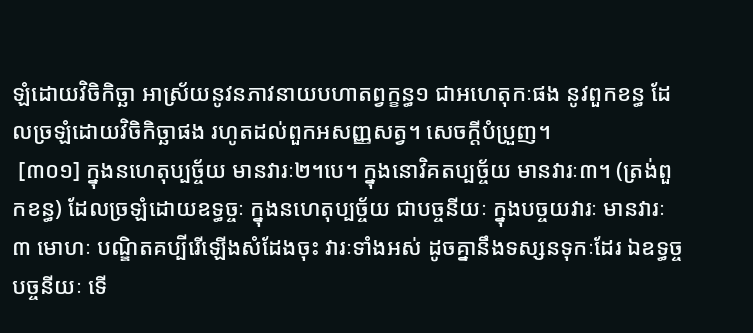ឡំដោយវិចិកិច្ឆា អាស្រ័យនូវនភាវនាយបហាតព្វក្ខន្ធ១ ជាអហេតុកៈផង នូវពួកខន្ធ ដែលច្រឡំដោយវិចិកិច្ឆាផង រហូតដល់ពួកអសញ្ញសត្វ។ សេចក្តីបំប្រួញ។
 [៣០១] ក្នុងនហេតុប្បច្ច័យ មានវារៈ២។បេ។ ក្នុងនោវិគតប្បច្ច័យ មានវារៈ៣។ (ត្រង់ពួកខន្ធ) ដែលច្រឡំដោយឧទ្ធច្ចៈ ក្នុងនហេតុប្បច្ច័យ ជាបច្ចនីយៈ ក្នុងបច្ចយវារៈ មានវារៈ៣ មោហៈ បណ្ឌិតគប្បីរើឡើងសំដែងចុះ វារៈទាំងអស់ ដូចគ្នានឹងទស្សនទុកៈដែរ ឯឧទ្ធច្ចបច្ចនីយៈ ទើ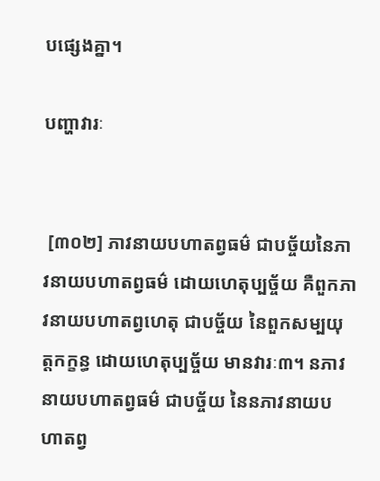បផ្សេងគ្នា។

បញ្ហាវារៈ


 [៣០២] ភាវនាយបហាតព្វធម៌ ជាបច្ច័យនៃភាវនាយបហាតព្វធម៌ ដោយហេតុប្បច្ច័យ គឺពួកភាវនាយបហាតព្វហេតុ ជាបច្ច័យ នៃពួកសម្បយុត្តកក្ខន្ធ ដោយហេតុប្បច្ច័យ មានវារៈ៣។ នភាវនាយបហាតព្វធម៌ ជាបច្ច័យ នៃនភាវនាយបហាតព្វ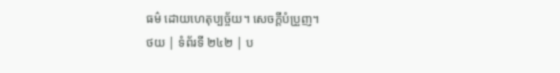ធម៌ ដោយហេតុប្បច្ច័យ។ សេចក្តីបំប្រួញ។
ថយ | ទំព័រទី ២៤២ | ប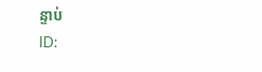ន្ទាប់
ID: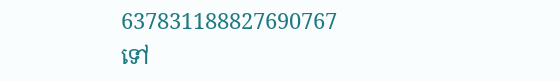637831188827690767
ទៅ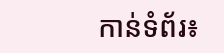កាន់ទំព័រ៖